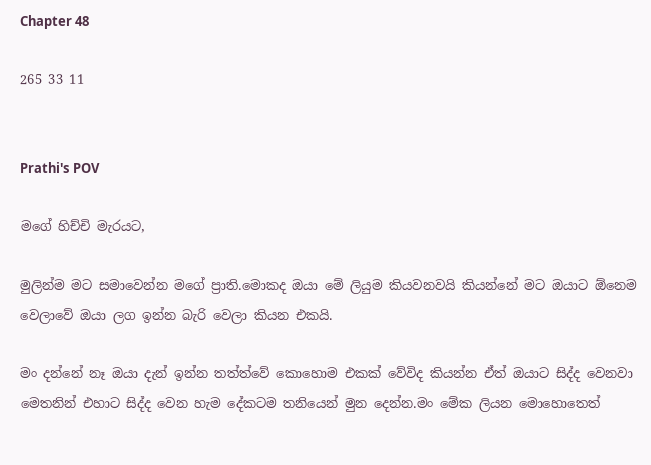Chapter 48

265 33 11


Prathi's POV

මගේ හිච්චි මැරයට,

මුලින්ම මට සමාවෙන්න මගේ ප්‍රාති.මොකද ඔයා මේ ලියුම කියවනවයි කියන්නේ මට ඔයාට ඕනෙම වෙලාවේ ඔයා ලග ඉන්න බැරි වෙලා කියන එකයි.

මං දන්නේ නෑ ඔයා දැන් ඉන්න තත්ත්වේ කොහොම එකක් වේවිද කියන්න ඒත් ඔයාට සිද්ද වෙනවා මෙතනින් එහාට සිද්ද වෙන හැම දේකටම තනියෙන් මුන දෙන්න.මං මේක ලියන මොහොතෙත්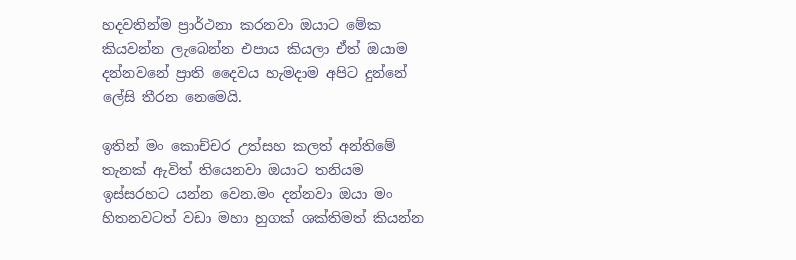හදවතින්ම ප්‍රාර්ථනා කරනවා ඔයාට මේක කියවන්න ලැබෙන්න එපාය කියලා ඒත් ඔයාම දන්නවනේ ප්‍රාති දෛවය හැමදාම අපිට දුන්නේ ලේසි තීරන නෙමෙයි.

ඉතින් මං කොච්චර උත්සහ කලත් අන්තිමේ තැනක් ඇවිත් තියෙනවා ඔයාට තනියම ඉස්සරහට යන්න වෙන.මං දන්නවා ඔයා මං හිතනවටත් වඩා මහා හුගක් ශක්තිමත් කියන්න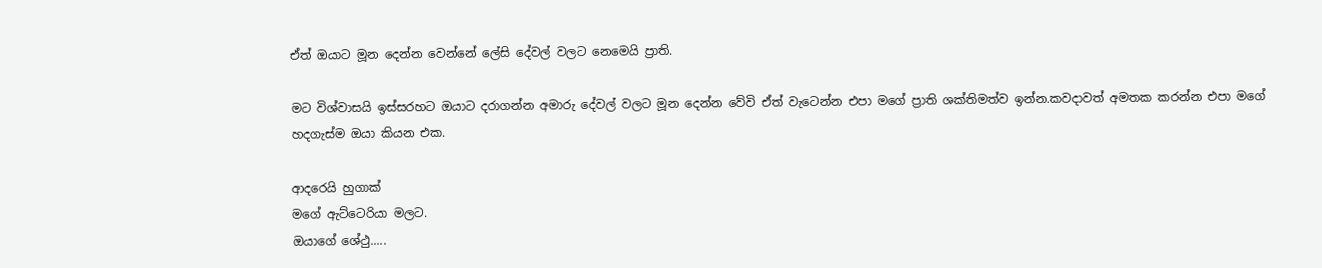ඒත් ඔයාට මූන දෙන්න වෙන්නේ ලේසි දේවල් වලට නෙමෙයි ප්‍රාති.

මට විශ්වාසයි ඉස්සරහට ඔයාට දරාගන්න අමාරු දේවල් වලට මූන දෙන්න වේවි ඒත් වැටෙන්න එපා මගේ ප්‍රාති ශක්තිමත්ව ඉන්න.කවදාවත් අමතක කරන්න එපා මගේ හදගැස්ම ඔයා කියන එක.

ආදරෙයි හුගාක්
මගේ ඇට්ටෙරියා මලට.
ඔයාගේ ශේථු.....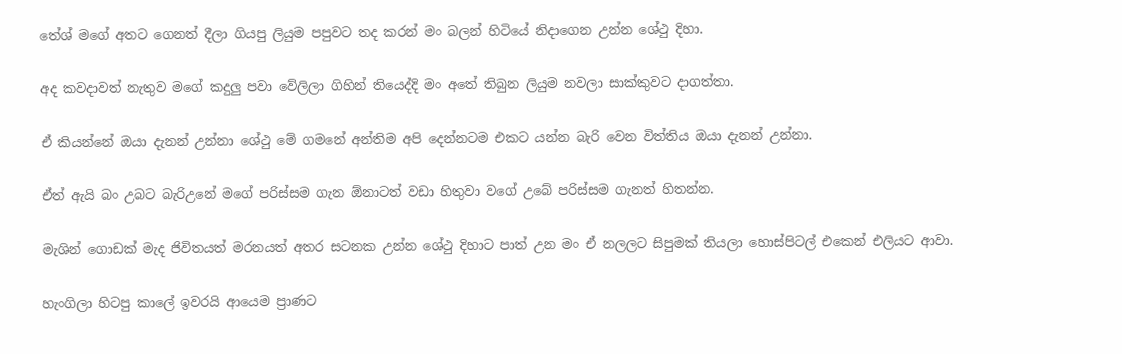තේශ් මගේ අතට ගෙනත් දීලා ගියපු ලියුම පපුවට තද කරන් මං බලන් හිටියේ නිදාගෙන උන්න ශේථු දිහා.

අද කවදාවත් නැතුව මගේ කදුලු පවා වේලිලා ගිහින් තියෙද්දි මං අතේ තිබුන ලියුම නවලා සාක්කුවට දාගත්තා.

ඒ කියන්නේ ඔයා දැනන් උන්නා ශේථු මේ ගමනේ අන්තිම අපි දෙන්නටම එකට යන්න බැරි වෙන විත්තිය ඔයා දැනන් උන්නා.

ඒත් ඇයි බං උබට බැරිඋනේ මගේ පරිස්සම ගැන ඕනාටත් වඩා හිතුවා වගේ උබේ පරිස්සම ගැනත් හිතන්න.

මැශින් ගොඩක් මැද ජිවිතයත් මරනයත් අතර සටනක උන්න ශේථු දිහාට පාත් උන මං ඒ නලලට සිපුමක් තියලා හොස්පිටල් එකෙන් එලියට ආවා.

හැංගිලා හිටපු කාලේ ඉවරයි ආයෙම ප්‍රාණට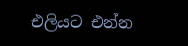එලියට එන්න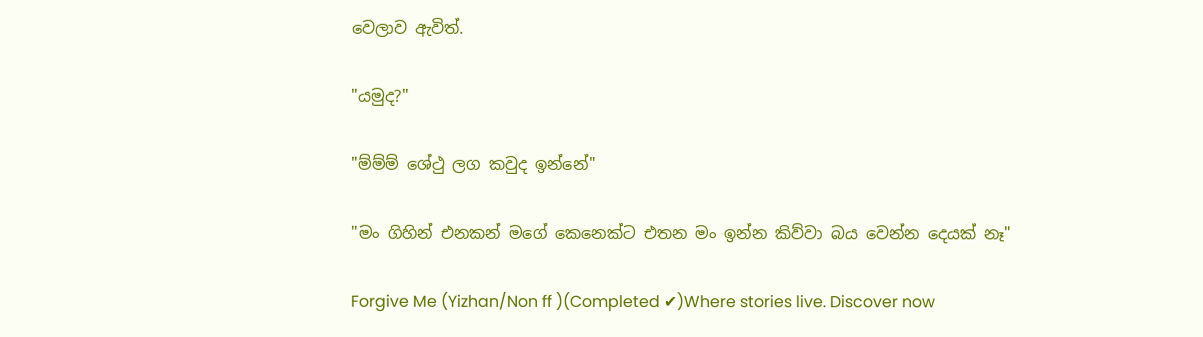වෙලාව ඇවිත්.

"යමුද?"

"ම්ම්ම් ශේථු ලග කවුද ඉන්නේ"

"මං ගිහින් එනකන් මගේ කෙනෙක්ට එතන මං ඉන්න කිව්වා බය වෙන්න දෙයක් නෑ"

Forgive Me (Yizhan/Non ff )(Completed ✔)Where stories live. Discover now